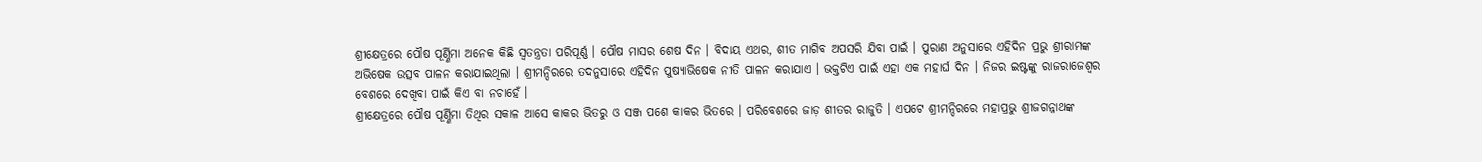ଶ୍ରୀକ୍ଷେତ୍ରରେ ପୌଷ ପୂର୍ଣ୍ଣିମା ଅନେକ କିଛି ସ୍ୱତନ୍ତ୍ରତା ପରିପୂର୍ଣ୍ଣ । ପୌଷ ମାସର ଶେଷ ଦିନ । ବିଦାୟ ଏଥର, ଶୀତ ମାଗିବ ଅପସରି ଯିବା ପାଇଁ । ପୁରାଣ ଅନୁସାରେ ଏହିଦିନ ପ୍ରଭୁ ଶ୍ରୀରାମଙ୍କ ଅଭିଷେକ ଉତ୍ସବ ପାଳନ କରାଯାଇଥିଲା । ଶ୍ରୀମନ୍ଦିରରେ ତଦନୁସାରେ ଏହିଦିନ ପୁଷ୍ୟାଭିଷେକ ନୀତି ପାଳନ କରାଯାଏ । ଭକ୍ତଟିଏ ପାଇଁ ଏହା ଏକ ମହାର୍ଘ ଦିନ । ନିଜର ଇଷ୍ଟଙ୍କୁ ରାଜରାଜେଶ୍ୱର ବେଶରେ ଦେଖିବା ପାଇଁ କିଏ ବା ନଚାହେଁ ।
ଶ୍ରୀକ୍ଷେତ୍ରରେ ପୌଷ ପୂର୍ଣ୍ଣିମା ତିଥିର ସକାଳ ଆସେ କାକର ଭିତରୁ ଓ ସଞ୍ଜ ପଶେ କାକର ଭିତରେ । ପରିବେଶରେ ଜାଡ଼ ଶୀତର ରାଜୁତି । ଏପଟେ ଶ୍ରୀମନ୍ଦିରରେ ମହାପ୍ରଭୁ ଶ୍ରୀଜଗନ୍ନାଥଙ୍କ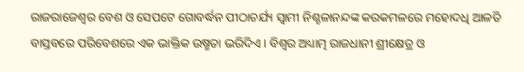ରାଜରାଜେଶ୍ୱର ବେଶ ଓ ସେପଟେ ଗୋବର୍ଦ୍ଧନ ପୀଠାଚର୍ଯ୍ୟ ସ୍ୱାମୀ ନିଶ୍ଚଳାନନ୍ଦଙ୍କ କରକମଳରେ ମହୋଦଧି ଆଳତି ବାସ୍ତବରେ ପରିବେଶରେ ଏକ ଭାକ୍ତିକ ଉଷ୍ମତା ଭରିଦିଏ । ବିଶ୍ୱର ଅଧ୍ୟାତ୍ମ ରାଜଧାନୀ ଶ୍ରୀକ୍ଷେତ୍ର ଓ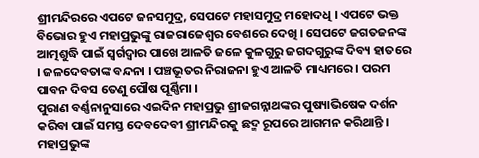ଶ୍ରୀମନ୍ଦିରରେ ଏପଟେ ଜନସମୁଦ୍ର, ସେପଟେ ମହାସମୁଦ୍ର ମହୋଦଧି । ଏପଟେ ଭକ୍ତ ବିଭୋର ହୁଏ ମହାପ୍ରଭୁଙ୍କୁ ରାଜରାଜେଶ୍ୱର ବେଶରେ ଦେଖି । ସେପଟେ ଜଗତଜନଙ୍କ ଆତ୍ମଶୁଦ୍ଧି ପାଇଁ ସ୍ୱର୍ଗଦ୍ୱାର ପାଖେ ଆଳତି ଜଳେ କୁଳଗୁରୁ ଜଗଦଗୁରୁଙ୍କ ଦିବ୍ୟ ହାତରେ । ଜଳଦେବତାଙ୍କ ବନ୍ଦନା । ପଞ୍ଚଭୂତର ନିରାଜନା ହୁଏ ଆଳତି ମାଧ୍ୟମରେ । ପରମ ପାବନ ଦିବସ ତେଣୁ ପୌଷ ପୂର୍ଣ୍ଣିମା ।
ପୁରାଣ ବର୍ଣ୍ଣନାନୁସାରେ ଏଇଦିନ ମହାପ୍ରଭୁ ଶ୍ରୀଜଗନ୍ନାଥଙ୍କର ପୁଷ୍ୟାଭିଷେକ ଦର୍ଶନ କରିବା ପାଇଁ ସମସ୍ତ ଦେବଦେବୀ ଶ୍ରୀମନ୍ଦିରକୁ ଛଦ୍ମ ରୂପରେ ଆଗମନ କରିଥାନ୍ତି । ମହାପ୍ରଭୁଙ୍କ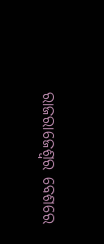ରାଜରାଜେଶ୍ୱର ବେଶରେ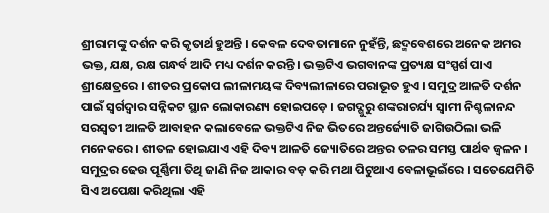ଶ୍ରୀରାମଙ୍କୁ ଦର୍ଶନ କରି କୃତାର୍ଥ ହୁଅନ୍ତି । କେବଳ ଦେବତାମାନେ ନୁହଁନ୍ତି, ଛଦ୍ମବେଶରେ ଅନେକ ଅମର ଭକ୍ତ, ଯକ୍ଷ, ରକ୍ଷ ଗନ୍ଧର୍ବ ଆଦି ମଧ୍ୟ ଦର୍ଶନ କରନ୍ତି । ଭକ୍ତଟିଏ ଭଗବାନଙ୍କ ପ୍ରତ୍ୟକ୍ଷ ସଂସ୍ପର୍ଶ ପାଏ ଶ୍ରୀକ୍ଷେତ୍ରରେ । ଶୀତର ପ୍ରକୋପ ଲୀଳାମୟଙ୍କ ଦିବ୍ୟଲୀଳାରେ ପରାଭୂତ ହୁଏ । ସମୁଦ୍ର ଆଳତି ଦର୍ଶନ ପାଇଁ ସ୍ୱର୍ଗଦ୍ୱାର ସନ୍ନିକଟ ସ୍ଥାନ ଲୋକାରଣ୍ୟ ହୋଇପଡ଼େ । ଜଗଦ୍ଗୁରୁ ଶଙ୍କରାଚର୍ଯ୍ୟ ସ୍ୱାମୀ ନିଶ୍ଚଳାନନ୍ଦ ସରସ୍ୱତୀ ଆଳତି ଆବାହନ କଲାବେଳେ ଭକ୍ତଟିଏ ନିଜ ଭିତରେ ଅନ୍ତର୍ଜ୍ୟୋତି ଜାଗିଉଠିଲା ଭଳି ମନେକରେ । ଶୀତଳ ହୋଇଯାଏ ଏହି ଦିବ୍ୟ ଆଳତି ଜ୍ୟୋତିରେ ଅନ୍ତର ତଳର ସମସ୍ତ ପାର୍ଥବ ଜ୍ୱଳନ । ସମୁଦ୍ରର ଢେଉ ପୂର୍ଣ୍ଣିମା ତିଥି ଜାଣି ନିଜ ଆକାର ବଡ଼ କରି ମଥା ପିଟୁଥାଏ ବେଳାଭୂଇଁରେ । ସତେଯେମିତି ସିଏ ଅପେକ୍ଷା କରିଥିଲା ଏହି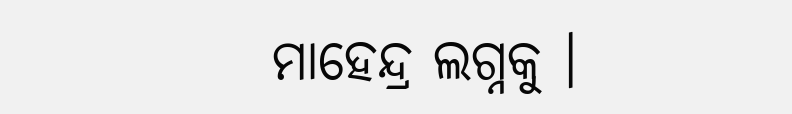ମାହେନ୍ଦ୍ର ଲଗ୍ନକୁ ।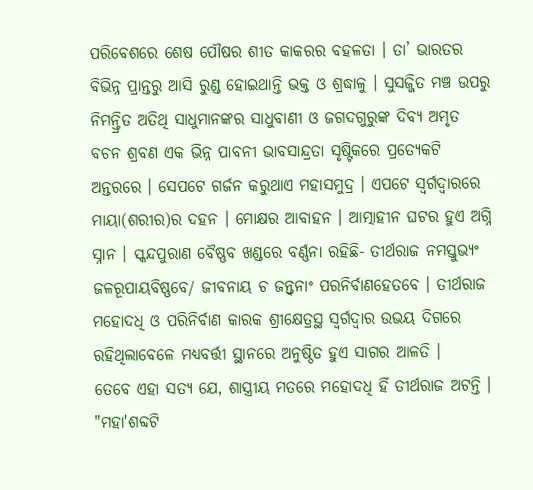ପରିବେଶରେ ଶେଷ ପୌଷର ଶୀତ କାକରର ବହଳତା । ତା’ ଭାରତର ବିଭିନ୍ନ ପ୍ରାନ୍ତରୁ ଆସି ରୁଣ୍ଡ ହୋଇଥାନ୍ତି ଭକ୍ତ ଓ ଶ୍ରଦ୍ଧାଳୁ । ସୁସଜ୍ଜିତ ମଞ୍ଚ ଉପରୁ ନିମନ୍ତ୍ରିତ ଅତିଥି ସାଧୁମାନଙ୍କର ସାଧୁବାଣୀ ଓ ଜଗଦଗୁରୁଙ୍କ ଦିବ୍ୟ ଅମୃତ ବଚନ ଶ୍ରବଣ ଏକ ଭିନ୍ନ ପାବନୀ ଭାବସାନ୍ଦ୍ରତା ସୃଷ୍ଟିକରେ ପ୍ରତ୍ୟେକଟି ଅନ୍ତରରେ । ସେପଟେ ଗର୍ଜନ କରୁଥାଏ ମହାସମୁଦ୍ର । ଏପଟେ ସ୍ୱର୍ଗଦ୍ୱାରରେ ମାୟା(ଶରୀର)ର ଦହନ । ମୋକ୍ଷର ଆବାହନ । ଆତ୍ମାହୀନ ଘଟର ହୁଏ ଅଗ୍ନି ସ୍ନାନ । ସ୍କନ୍ଦପୁରାଣ ବୈଷ୍ଣବ ଖଣ୍ଡରେ ବର୍ଣ୍ଣନା ରହିଛି- ତୀର୍ଥରାଜ ନମସ୍ତୁଭ୍ୟଂ ଜଳରୂପାୟବିଷ୍ଣବେ/ ଜୀବନାୟ ଚ ଜନ୍ତ୍ୱନାଂ ପରନିର୍ବାଣହେତବେ । ତୀର୍ଥରାଜ ମହୋଦଧି ଓ ପରିନିର୍ବାଣ କାରକ ଶ୍ରୀକ୍ଷେତ୍ରସ୍ଥ ସ୍ୱର୍ଗଦ୍ୱାର ଉଭୟ ଦିଗରେ ରହିଥିଲାବେଳେ ମଧ୍ୟବର୍ତ୍ତୀ ସ୍ଥାନରେ ଅନୁଷ୍ଠିତ ହୁଏ ସାଗର ଆଳତି ।
ତେବେ ଏହା ସତ୍ୟ ଯେ, ଶାସ୍ତ୍ରୀୟ ମତରେ ମହୋଦଧି ହିଁ ତୀର୍ଥରାଜ ଅଟନ୍ତି । "ମହା'ଶବ୍ଦଟି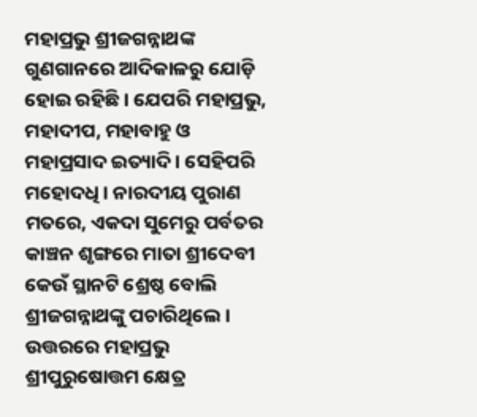ମହାପ୍ରଭୁ ଶ୍ରୀଜଗନ୍ନାଥଙ୍କ ଗୁଣଗାନରେ ଆଦିକାଳରୁ ଯୋଡ଼ି ହୋଇ ରହିଛି । ଯେପରି ମହାପ୍ରଭୁ, ମହାଦୀପ, ମହାବାହୁ ଓ ମହାପ୍ରସାଦ ଇତ୍ୟାଦି । ସେହିପରି ମହୋଦଧି । ନାରଦୀୟ ପୁରାଣ ମତରେ, ଏକଦା ସୁମେରୁ ପର୍ବତର କାଞ୍ଚନ ଶୃଙ୍ଗରେ ମାତା ଶ୍ରୀଦେବୀ କେଉଁ ସ୍ଥାନଟି ଶ୍ରେଷ୍ଠ ବୋଲି ଶ୍ରୀଜଗନ୍ନାଥଙ୍କୁ ପଚାରିଥିଲେ । ଉତ୍ତରରେ ମହାପ୍ରଭୁ ଶ୍ରୀପୁରୁଷୋତ୍ତମ କ୍ଷେତ୍ର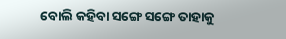ବୋଲି କହିବା ସଙ୍ଗେ ସଙ୍ଗେ ତାହାକୁ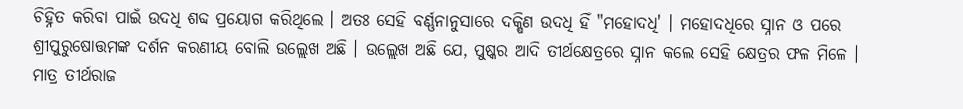ଚିହ୍ନିତ କରିବା ପାଇଁ ଉଦଧି ଶବ୍ଦ ପ୍ରୟୋଗ କରିଥିଲେ । ଅତଃ ସେହି ବର୍ଣ୍ଣନାନୁସାରେ ଦକ୍ଷିଣ ଉଦଧି ହିଁ "ମହୋଦଧି' । ମହୋଦଧିରେ ସ୍ନାନ ଓ ପରେ ଶ୍ରୀପୁରୁଷୋତ୍ତମଙ୍କ ଦର୍ଶନ କରଣୀୟ ବୋଲି ଉଲ୍ଲେଖ ଅଛି । ଉଲ୍ଲେଖ ଅଛି ଯେ, ପୁଷ୍କର ଆଦି ତୀର୍ଥକ୍ଷେତ୍ରରେ ସ୍ନାନ କଲେ ସେହି କ୍ଷେତ୍ରର ଫଳ ମିଳେ । ମାତ୍ର ତୀର୍ଥରାଜ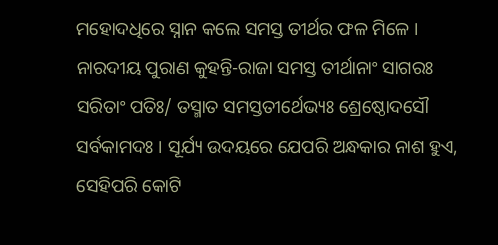ମହୋଦଧିରେ ସ୍ନାନ କଲେ ସମସ୍ତ ତୀର୍ଥର ଫଳ ମିଳେ । ନାରଦୀୟ ପୁରାଣ କୁହନ୍ତି-ରାଜା ସମସ୍ତ ତୀର୍ଥାନାଂ ସାଗରଃ ସରିତାଂ ପତିଃ/ ତସ୍ମାତ ସମସ୍ତତୀର୍ଥେଭ୍ୟଃ ଶ୍ରେଷ୍ଠୋଦସୌ ସର୍ବକାମଦଃ । ସୂର୍ଯ୍ୟ ଉଦୟରେ ଯେପରି ଅନ୍ଧକାର ନାଶ ହୁଏ, ସେହିପରି କୋଟି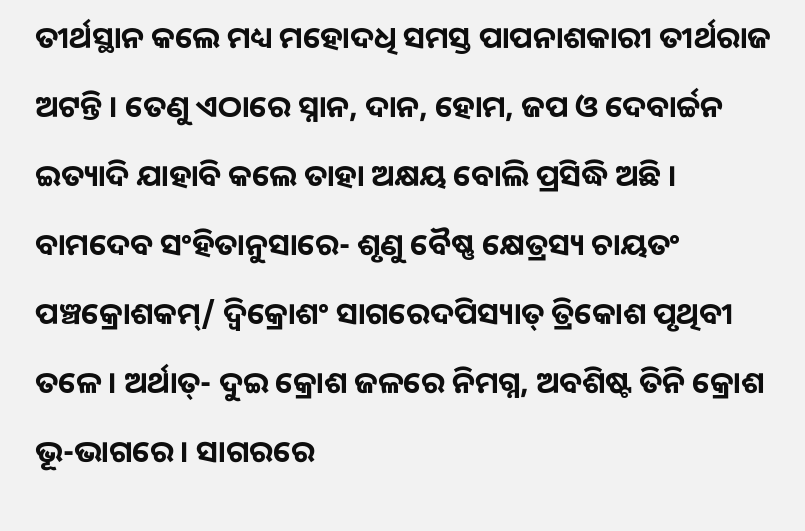ତୀର୍ଥସ୍ଥାନ କଲେ ମଧ୍ୟ ମହୋଦଧି ସମସ୍ତ ପାପନାଶକାରୀ ତୀର୍ଥରାଜ ଅଟନ୍ତି । ତେଣୁ ଏଠାରେ ସ୍ନାନ, ଦାନ, ହୋମ, ଜପ ଓ ଦେବାର୍ଚ୍ଚନ ଇତ୍ୟାଦି ଯାହାବି କଲେ ତାହା ଅକ୍ଷୟ ବୋଲି ପ୍ରସିଦ୍ଧି ଅଛି । ବାମଦେବ ସଂହିତାନୁସାରେ- ଶୃଣୁ ବୈଷ୍ଣ କ୍ଷେତ୍ରସ୍ୟ ଚାୟତଂ ପଞ୍ଚକ୍ରୋଶକମ୍/ ଦ୍ୱିକ୍ରୋଶଂ ସାଗରେଦପିସ୍ୟାତ୍ ତ୍ରିକୋଶ ପୃଥିବୀ ତଳେ । ଅର୍ଥାତ୍- ଦୁଇ କ୍ରୋଶ ଜଳରେ ନିମଗ୍ନ, ଅବଶିଷ୍ଟ ତିନି କ୍ରୋଶ ଭୂ-ଭାଗରେ । ସାଗରରେ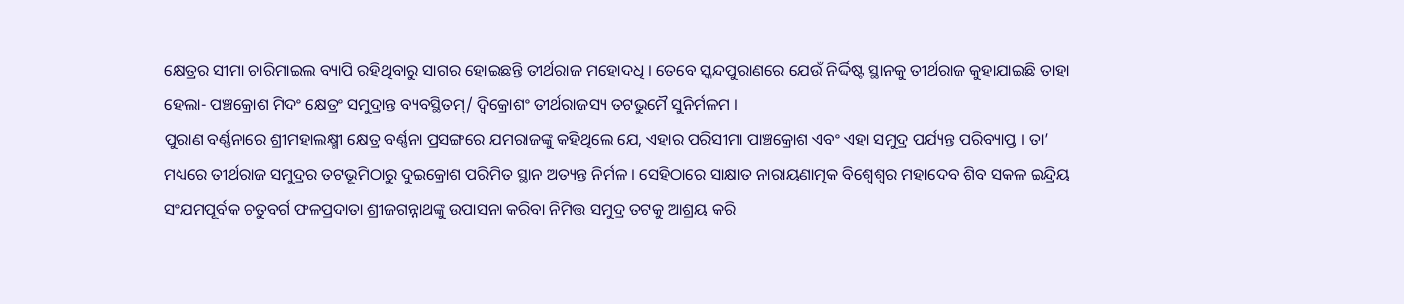କ୍ଷେତ୍ରର ସୀମା ଚାରିମାଇଲ ବ୍ୟାପି ରହିଥିବାରୁ ସାଗର ହୋଇଛନ୍ତି ତୀର୍ଥରାଜ ମହୋଦଧି । ତେବେ ସ୍କନ୍ଦପୁରାଣରେ ଯେଉଁ ନିର୍ଦ୍ଦିଷ୍ଟ ସ୍ଥାନକୁ ତୀର୍ଥରାଜ କୁହାଯାଇଛି ତାହା ହେଲା- ପଞ୍ଚକ୍ରୋଶ ମିଦଂ କ୍ଷେତ୍ରଂ ସମୁଦ୍ରାନ୍ତ ବ୍ୟବସ୍ଥିତମ୍/ ଦ୍ୱିକ୍ରୋଶଂ ତୀର୍ଥରାଜସ୍ୟ ତଟଭୁମୈ ସୁନିର୍ମଳମ ।
ପୁରାଣ ବର୍ଣ୍ଣନାରେ ଶ୍ରୀମହାଲକ୍ଷ୍ମୀ କ୍ଷେତ୍ର ବର୍ଣ୍ଣନା ପ୍ରସଙ୍ଗରେ ଯମରାଜଙ୍କୁ କହିଥିଲେ ଯେ, ଏହାର ପରିସୀମା ପାଞ୍ଚକ୍ରୋଶ ଏବଂ ଏହା ସମୁଦ୍ର ପର୍ଯ୍ୟନ୍ତ ପରିବ୍ୟାପ୍ତ । ତା’ ମଧ୍ୟରେ ତୀର୍ଥରାଜ ସମୁଦ୍ରର ତଟଭୂମିଠାରୁ ଦୁଇକ୍ରୋଶ ପରିମିତ ସ୍ଥାନ ଅତ୍ୟନ୍ତ ନିର୍ମଳ । ସେହିଠାରେ ସାକ୍ଷାତ ନାରାୟଣାତ୍ମକ ବିଶ୍ୱେଶ୍ୱର ମହାଦେବ ଶିବ ସକଳ ଇନ୍ଦ୍ରିୟ ସଂଯମପୂର୍ବକ ଚତୁବର୍ଗ ଫଳପ୍ରଦାତା ଶ୍ରୀଜଗନ୍ନାଥଙ୍କୁ ଉପାସନା କରିବା ନିମିତ୍ତ ସମୁଦ୍ର ତଟକୁ ଆଶ୍ରୟ କରି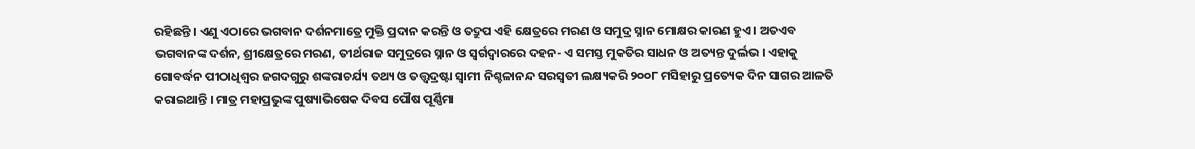ରହିଛନ୍ତି । ଏଣୁ ଏଠାରେ ଭଗବାନ ଦର୍ଶନମାତ୍ରେ ମୁକ୍ତି ପ୍ରଦାନ କରନ୍ତି ଓ ତଦ୍ରୁପ ଏହି କ୍ଷେତ୍ରରେ ମରଣ ଓ ସମୁଦ୍ର ସ୍ନାନ ମୋକ୍ଷର କାରଣ ହୁଏ । ଅତଏବ ଭଗବାନଙ୍କ ଦର୍ଶନ, ଶ୍ରୀକ୍ଷେତ୍ରରେ ମରଣ, ତୀର୍ଥରାଜ ସମୁଦ୍ରରେ ସ୍ନାନ ଓ ସ୍ୱର୍ଗଦ୍ୱାରରେ ଦହନ- ଏ ସମସ୍ତ ମୁକତିର ସାଧନ ଓ ଅତ୍ୟନ୍ତ ଦୁର୍ଲଭ । ଏହାକୁ ଗୋବର୍ଦ୍ଧନ ପୀଠାଧିଶ୍ୱର ଜଗଦଗୁରୁ ଶଙ୍କରାଚର୍ଯ୍ୟ ତଥ୍ୟ ଓ ତତ୍ତ୍ୱଦ୍ରଷ୍ଟା ସ୍ୱାମୀ ନିଶ୍ଚଳାନନ୍ଦ ସରସ୍ୱତୀ ଲକ୍ଷ୍ୟକରି ୨୦୦୮ ମସିହାରୁ ପ୍ରତ୍ୟେକ ଦିନ ସାଗର ଆଳତି କରାଇଥାନ୍ତି । ମାତ୍ର ମହାପ୍ରଭୁଙ୍କ ପୁଷ୍ୟାଭିଷେକ ଦିବସ ପୌଷ ପୂର୍ଣ୍ଣିମା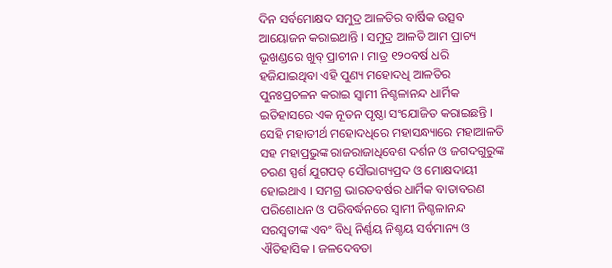ଦିନ ସର୍ବମୋକ୍ଷଦ ସମୁଦ୍ର ଆଳତିର ବାର୍ଷିକ ଉତ୍ସବ ଆୟୋଜନ କରାଇଥାନ୍ତି । ସମୁଦ୍ର ଆଳତି ଆମ ପ୍ରାଚ୍ୟ ଭୂଖଣ୍ଡରେ ଖୁବ୍ ପ୍ରାଚୀନ । ମାତ୍ର ୧୨୦ବର୍ଷ ଧରି ହଜିଯାଇଥିବା ଏହି ପୁଣ୍ୟ ମହୋଦଧି ଆଳତିର ପୁନଃପ୍ରଚଳନ କରାଇ ସ୍ୱାମୀ ନିଶ୍ଚଳାନନ୍ଦ ଧାର୍ମିକ ଇତିହାସରେ ଏକ ନୂତନ ପୃଷ୍ଠା ସଂଯୋଜିତ କରାଇଛନ୍ତି । ସେହି ମହାତୀର୍ଥ ମହୋଦଧିରେ ମହାସନ୍ଧ୍ୟାରେ ମହାଆଳତି ସହ ମହାପ୍ରଭୁଙ୍କ ରାଜରାଜାଧିବେଶ ଦର୍ଶନ ଓ ଜଗଦଗୁରୁଙ୍କ ଚରଣ ସ୍ପର୍ଶ ଯୁଗପତ୍ ସୌଭାଗ୍ୟପ୍ରଦ ଓ ମୋକ୍ଷଦାୟୀ ହୋଇଥାଏ । ସମଗ୍ର ଭାରତବର୍ଷର ଧାର୍ମିକ ବାତାବରଣ ପରିଶୋଧନ ଓ ପରିବର୍ଦ୍ଧନରେ ସ୍ୱାମୀ ନିଶ୍ଚଳାନନ୍ଦ ସରସ୍ୱତୀଙ୍କ ଏବଂ ବିଧି ନିର୍ଣ୍ଣୟ ନିଶ୍ଚୟ ସର୍ବମାନ୍ୟ ଓ ଐତିହାସିକ । ଜଳଦେବତା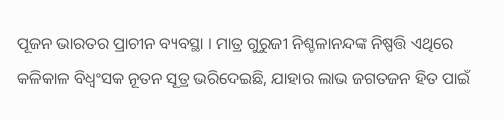ପୂଜନ ଭାରତର ପ୍ରାଚୀନ ବ୍ୟବସ୍ଥା । ମାତ୍ର ଗୁରୁଜୀ ନିଶ୍ଚଳାନନ୍ଦଙ୍କ ନିଷ୍ପତ୍ତି ଏଥିରେ କଳିକାଳ ବିଧ୍ୱଂସକ ନୂତନ ସୂତ୍ର ଭରିଦେଇଛି, ଯାହାର ଲାଭ ଜଗତଜନ ହିତ ପାଇଁ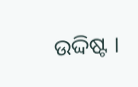ଉଦ୍ଦିଷ୍ଟ ।